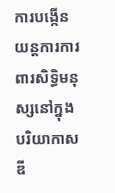ការបង្កើនយន្តការការពារសិទ្ធិមនុស្សនៅក្នុងបរិយាកាសឌី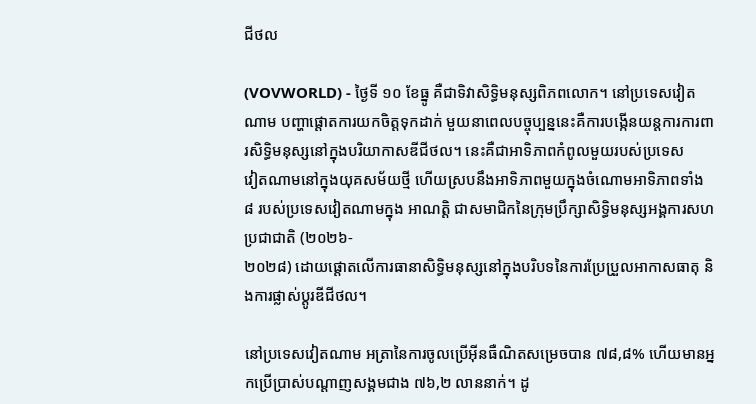ជីថល

(VOVWORLD) - ថ្ងៃទី ១០ ខែធ្នូ គឺជាទិវាសិទ្ធិមនុស្សពិភពលោក។ នៅប្រទេសវៀតណាម បញ្ហាផ្ដោតការយកចិត្តទុកដាក់ មួយនាពេលបច្ចុប្បន្ននេះគឺការបង្កើនយន្តការការពារសិទ្ធិមនុស្សនៅក្នុងបរិយាកាសឌីជីថល។ នេះគឺជាអាទិភាពកំពូលមួយរបស់ប្រទេស
វៀតណាមនៅក្នុងយុគសម័យថ្មី ហើយស្របនឹងអាទិភាពមួយក្នុងចំណោមអាទិភាពទាំង ៨ របស់ប្រទេសវៀតណាមក្នុង អាណត្តិ ជាសមាជិកនៃក្រុមប្រឹក្សាសិទ្ធិមនុស្សអង្គការសហប្រជាជាតិ (២០២៦-
២០២៨) ដោយផ្តោតលើការធានាសិទ្ធិមនុស្សនៅក្នុងបរិបទនៃការប្រែប្រួលអាកាសធាតុ និងការផ្លាស់ប្តូរឌីជីថល។

នៅប្រទេសវៀតណាម អត្រានៃការចូលប្រើអ៊ីនធឺណិតសម្រេចបាន ៧៨,៨% ហើយមានអ្នកប្រើប្រាស់បណ្ដាញសង្គមជាង ៧៦,២ លាននាក់។ ដូ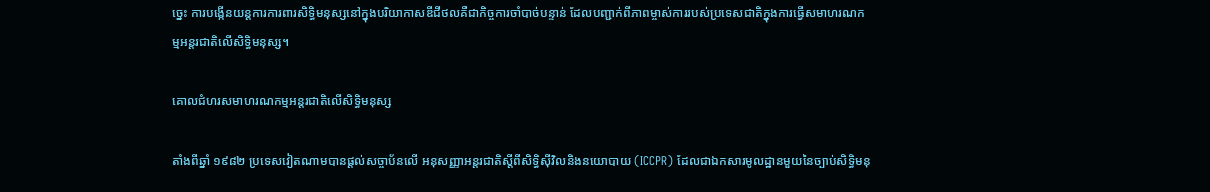ច្នេះ ការបង្កើនយន្តការការពារសិទ្ធិមនុស្សនៅក្នុងបរិយាកាសឌីជីថលគឺជាកិច្ចការចាំបាច់បន្ទាន់ ដែលបញ្ជាក់ពីភាពម្ចាស់ការរបស់ប្រទេសជាតិក្នុងការធ្វើសមាហរណកម្មអន្តរជាតិលើសិទ្ធិមនុស្ស។

គោលជំហរសមាហរណកម្មអន្តរជាតិលើសិទ្ធិមនុស្ស

តាំងពីឆ្នាំ ១៩៨២ ប្រទេសវៀតណាមបានផ្តល់សច្ចាប័នលើ អនុសញ្ញាអន្តរជាតិស្តីពីសិទ្ធិស៊ីវិលនិងនយោបាយ (ICCPR) ដែលជាឯកសារមូលដ្ឋានមួយនៃច្បាប់សិទ្ធិមនុ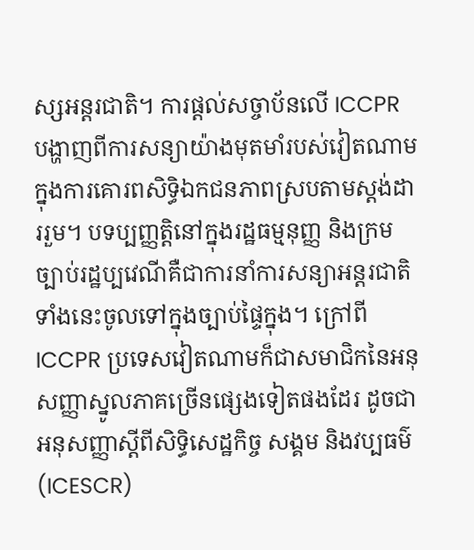ស្សអន្តរជាតិ។ ការផ្តល់សច្ចាប័នលើ ICCPR បង្ហាញពីការសន្យាយ៉ាងមុតមាំរបស់វៀតណាមក្នុងការគោរពសិទ្ធិឯកជនភាពស្របតាមស្តង់ដាររួម។ បទប្បញ្ញត្តិនៅក្នុងរដ្ឋធម្មនុញ្ញ និងក្រមច្បាប់រដ្ឋប្បវេណីគឺជាការនាំការសន្យាអន្តរជាតិទាំងនេះចូលទៅក្នុងច្បាប់ផ្ទៃក្នុង។ ក្រៅពី ICCPR ប្រទេសវៀតណាមក៏ជាសមាជិកនៃអនុសញ្ញាស្នូលភាគច្រើនផ្សេងទៀតផងដែរ ដូចជា អនុសញ្ញាស្តីពីសិទ្ធិសេដ្ឋកិច្ច សង្គម និងវប្បធម៌ (ICESCR)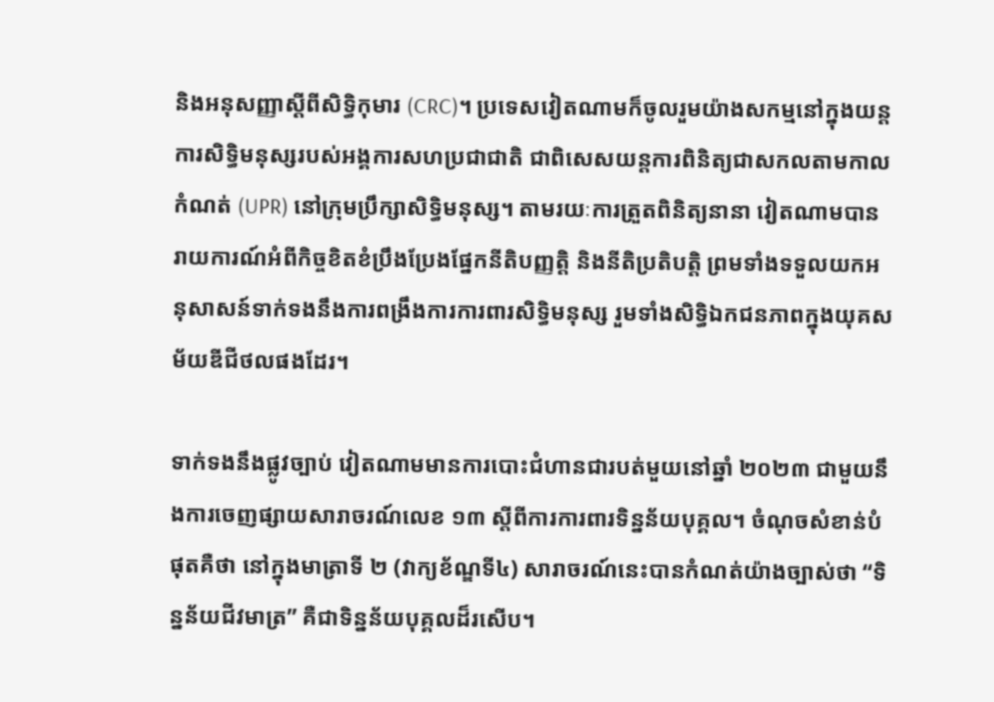និងអនុសញ្ញាស្តីពីសិទ្ធិកុមារ (CRC)។ ប្រទេសវៀតណាមក៏ចូលរួមយ៉ាងសកម្មនៅក្នុងយន្តការសិទ្ធិមនុស្សរបស់អង្គការសហប្រជាជាតិ ជាពិសេសយន្តការពិនិត្យជាសកលតាមកាលកំណត់ (UPR) នៅក្រុមប្រឹក្សាសិទ្ធិមនុស្ស។ តាមរយៈការត្រួតពិនិត្យនានា វៀតណាមបានរាយការណ៍អំពីកិច្ចខិតខំប្រឹងប្រែងផ្នែកនីតិបញ្ញត្តិ និងនីតិប្រតិបត្តិ ព្រមទាំងទទួលយកអនុសាសន៍ទាក់ទងនឹងការពង្រឹងការការពារសិទ្ធិមនុស្ស រួមទាំងសិទ្ធិឯកជនភាពក្នុងយុគសម័យឌីជីថលផងដែរ។

ទាក់ទងនឹងផ្លូវច្បាប់ វៀតណាមមានការបោះជំហានជារបត់មួយនៅឆ្នាំ ២០២៣ ជាមួយនឹងការចេញផ្សាយសារាចរណ៍លេខ ១៣ ស្តីពីការការពារទិន្នន័យបុគ្គល។ ចំណុចសំខាន់បំផុតគឺថា នៅក្នុងមាត្រាទី ២ (វាក្យខ័ណ្ឌទី៤) សារាចរណ៍នេះបានកំណត់យ៉ាងច្បាស់ថា “ទិន្នន័យជីវមាត្រ” គឺជាទិន្នន័យបុគ្គលដ៏រសើប។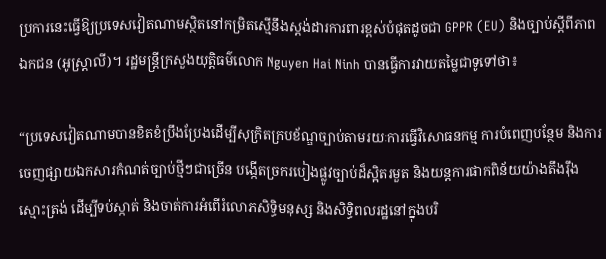ប្រការនេះធ្វើឱ្យប្រទេសវៀតណាមស្ថិតនៅកម្រិតស្មើនឹងស្តង់ដារការពារខ្ពស់បំផុតដូចជា GPPR (EU) និងច្បាប់ស្តីពីភាពឯកជន (អូស្ត្រាលី)។ រដ្ឋមន្ត្រីក្រសួងយុត្តិធម៌លោក Nguyen Hai Ninh បានធ្វើការវាយតម្លៃជាទូទៅថា៖

“ប្រទេសវៀតណាមបានខិតខំប្រឹងប្រែងដើម្បីសុក្រិតក្របខ័ណ្ឌច្បាប់តាមរយៈការធ្វើវិសោធនកម្ម ការបំពេញបន្ថែម និងការចេញផ្សាយឯកសារកំណត់ច្បាប់ថ្មីៗជាច្រើន បង្កើតច្រករបៀងផ្លូវច្បាប់ដ៏ស្អិតរមួត និងយន្តការផាកពិន័យយ៉ាងតឹងរ៉ឹង ស្មោះត្រង់ ដើម្បីទប់ស្កាត់ និងចាត់ការអំពើរំលោភសិទ្ធិមនុស្ស និងសិទ្ធិពលរដ្ឋនៅក្នុងបរិ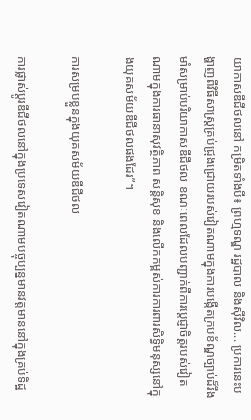យាកាសឌីជីថលនៅ កម្រិតទាំងបី៖ ព្រហ្មទណ្ឌ រដ្ឋបាល និងស៊ីវិល... ប្រការនេះបង្ហាញពីវិធីសាស្ត្រគ្រប់ជ្រុងជ្រោយរបស់វៀតណាមក្នុងការបង្កើតក្របខ័ណ្ឌច្បាប់ដ៏រឹងមាំសម្រាប់បរិយាកាសឌីជីថល ខណៈពេលដែលបញ្ជាក់ពីការប្តេជ្ញាចិត្តរបស់វៀតណាមក្នុងការធានាសុវត្ថិភាព សន្តិសុខ និងលើកកម្ពស់ការការពារសិទ្ធិមនុស្សនៅក្នុងយុគសម័យឌីជីថលផងដែរ”។

ការសម្របខ្លួនក្នុងយុគសម័យឌីជីថល

ការផ្លាស់ប្តូរឌីជីថលនៅក្នុងប្រទេសវៀតណាមបច្ចុប្បន្នមានវត្តមាននៅក្នុងគ្រប់ទិដ្ឋ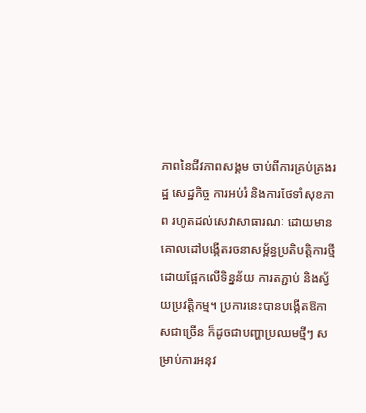ភាពនៃជីវភាពសង្គម ចាប់ពីការគ្រប់គ្រងរដ្ឋ សេដ្ឋកិច្ច ការអប់រំ និងការថែទាំសុខភាព រហូតដល់សេវាសាធារណៈ ដោយមានគោលដៅបង្កើតរចនាសម្ព័ន្ធប្រតិបត្តិការថ្មីដោយផ្អែកលើទិន្នន័យ ការតភ្ជាប់ និងស្វ័យប្រវត្តិកម្ម។ ប្រការនេះបានបង្កើតឱកាសជាច្រើន ក៏ដូចជាបញ្ហាប្រឈមថ្មីៗ សម្រាប់ការអនុវ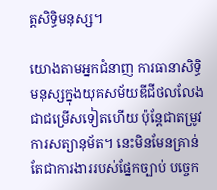ត្តសិទ្ធិមនុស្ស។

យោងតាមអ្នកជំនាញ ការធានាសិទ្ធិមនុស្សក្នុងយុគសម័យឌីជីថលលែងជាជម្រើសទៀតហើយ ប៉ុន្តែជាតម្រូវការសត្យានុម័ត។ នេះមិនមែនគ្រាន់តែជាការងាររបស់ផ្នែកច្បាប់ បច្ចេក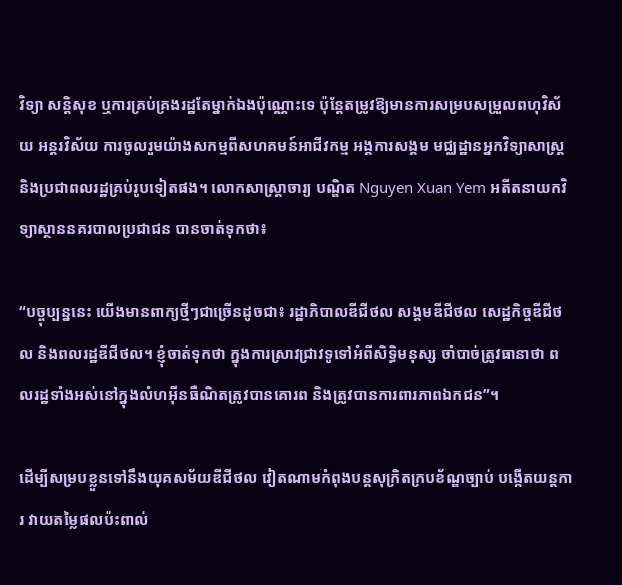វិទ្យា សន្តិសុខ ឬការគ្រប់គ្រងរដ្ឋតែម្នាក់ឯងប៉ុណ្ណោះទេ ប៉ុន្តែតម្រូវឱ្យមានការសម្របសម្រួលពហុវិស័យ អន្តរវិស័យ ការចូលរួមយ៉ាងសកម្មពីសហគមន៍អាជីវកម្ម អង្គការសង្គម មជ្ឈដ្ឋានអ្នកវិទ្យាសាស្ត្រ និងប្រជាពលរដ្ឋគ្រប់រូបទៀតផង។ លោកសាស្ត្រាចារ្យ បណ្ឌិត Nguyen Xuan Yem អតីតនាយកវិទ្យាស្ថាននគរបាលប្រជាជន បានចាត់ទុកថា៖

“បច្ចុប្បន្ននេះ យើងមានពាក្យថ្មីៗជាច្រើនដូចជា៖ រដ្ឋាភិបាលឌីជីថល សង្គមឌីជីថល សេដ្ឋកិច្ចឌីជីថល និងពលរដ្ឋឌីជីថល។ ខ្ញុំចាត់ទុកថា ក្នុងការស្រាវជ្រាវទូទៅអំពីសិទ្ធិមនុស្ស ចាំបាច់ត្រូវធានាថា ពលរដ្ឋទាំងអស់នៅក្នុងលំហអ៊ីនធឺណិតត្រូវបានគោរព និងត្រូវបានការពារភាពឯកជន”។

ដើម្បីសម្របខ្លួនទៅនឹងយុគសម័យឌីជីថល វៀតណាមកំពុងបន្តសុក្រិតក្របខ័ណ្ឌច្បាប់ បង្កើតយន្តការ វាយតម្លៃផលប៉ះពាល់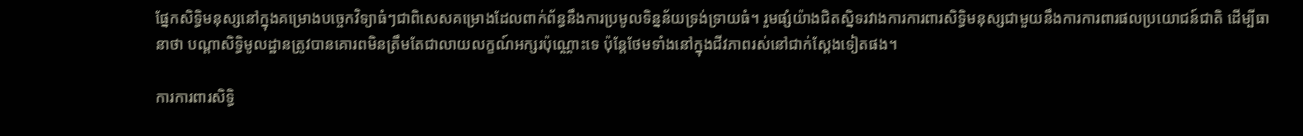ផ្នែកសិទ្ធិមនុស្សនៅក្នុងគម្រោងបច្ចេកវិទ្យាធំៗជាពិសេសគម្រោងដែលពាក់ព័ន្ធនឹងការប្រមូលទិន្នន័យទ្រង់ទ្រាយធំ។ រួមផ្សំយ៉ាងជិតស្និទរវាងការការពារសិទ្ធិមនុស្សជាមួយនឹងការការពារផលប្រយោជន៍ជាតិ ដើម្បីធានាថា បណ្ដាសិទ្ធិមូលដ្ឋានត្រូវបានគោរពមិនត្រឹមតែជាលាយលក្ខណ៍អក្សរប៉ុណ្ណោះទេ ប៉ុន្តែថែមទាំងនៅក្នុងជីវភាពរស់នៅជាក់ស្ដែងទៀតផង។

ការការពារសិទ្ធិ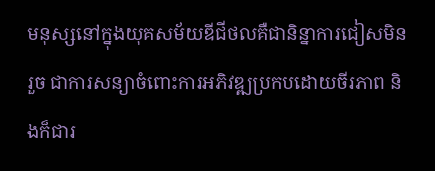មនុស្សនៅក្នុងយុគសម័យឌីជីថលគឺជានិន្នាការជៀសមិនរួច ជាការសន្យាចំពោះការអភិវឌ្ឍប្រកបដោយចីរភាព និងក៏ជារ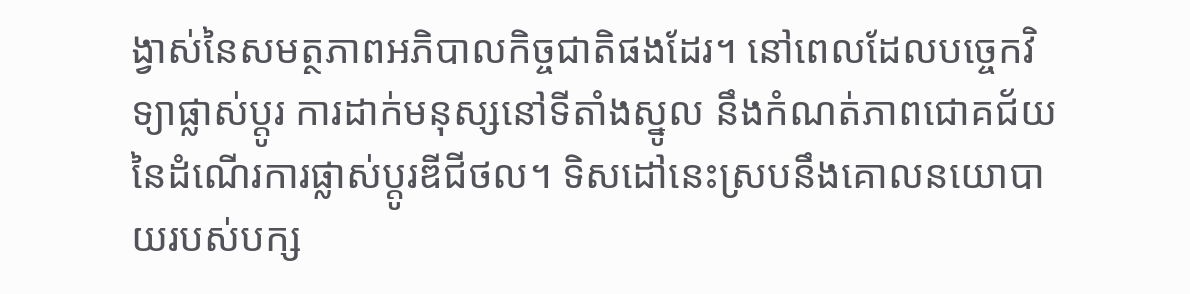ង្វាស់នៃសមត្ថភាពអភិបាលកិច្ចជាតិផងដែរ។ នៅពេលដែលបច្ចេកវិទ្យាផ្លាស់ប្តូរ ការដាក់មនុស្សនៅទីតាំងស្នូល នឹងកំណត់ភាពជោគជ័យនៃដំណើរការផ្លាស់ប្តូរឌីជីថល។ ទិសដៅនេះស្របនឹងគោលនយោបាយរបស់បក្ស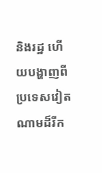និងរដ្ឋ ហើយបង្ហាញពីប្រទេសវៀតណាមដ៏រីក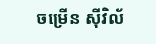ចម្រើន ស៊ីវិល័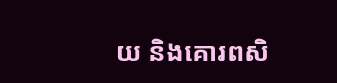យ និងគោរពសិ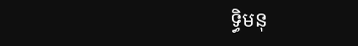ទ្ធិមនុ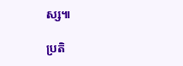ស្ស៕

ប្រតិ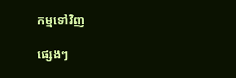កម្មទៅវិញ

ផ្សេងៗ